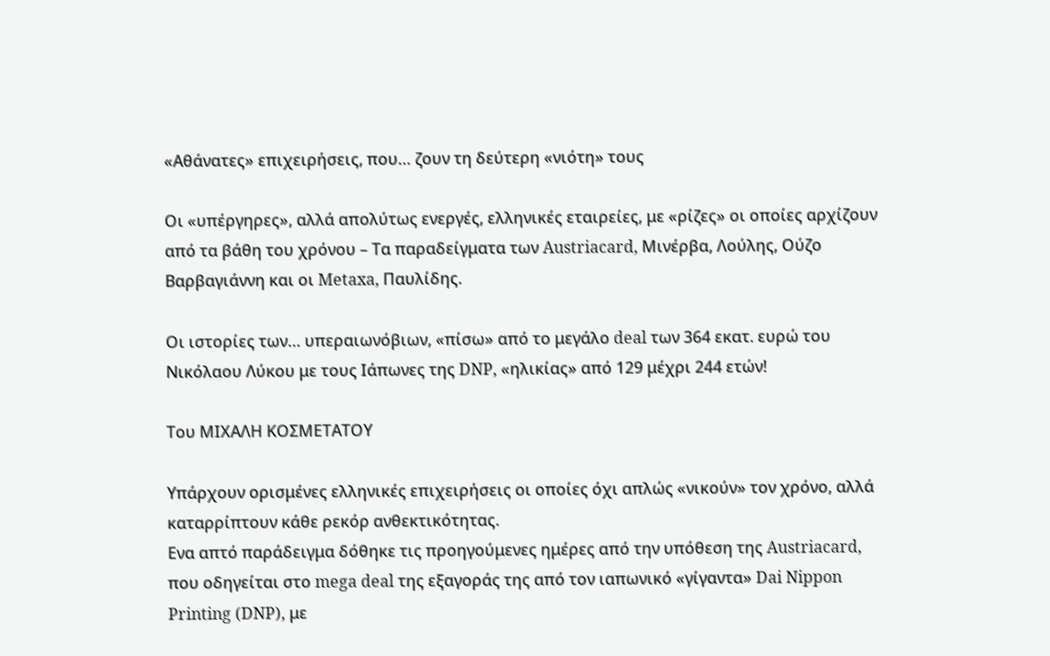«Αθάνατες» επιχειρήσεις, που… ζουν τη δεύτερη «νιότη» τους

Οι «υπέργηρες», αλλά απολύτως ενεργές, ελληνικές εταιρείες, με «ρίζες» οι οποίες αρχίζουν από τα βάθη του χρόνου – Τα παραδείγματα των Austriacard, Μινέρβα, Λούλης, Ούζο Βαρβαγιάννη και οι Metaxa, Παυλίδης.

Οι ιστορίες των… υπεραιωνόβιων, «πίσω» από το μεγάλο deal των 364 εκατ. ευρώ του Νικόλαου Λύκου με τους Ιάπωνες της DNP, «ηλικίας» από 129 μέχρι 244 ετών!

Του ΜΙΧΑΛΗ ΚΟΣΜΕΤΑΤΟΥ

Υπάρχουν ορισμένες ελληνικές επιχειρήσεις οι οποίες όχι απλώς «νικούν» τον χρόνο, αλλά καταρρίπτουν κάθε ρεκόρ ανθεκτικότητας.
Ενα απτό παράδειγμα δόθηκε τις προηγούμενες ημέρες από την υπόθεση της Austriacard, που οδηγείται στο mega deal της εξαγοράς της από τον ιαπωνικό «γίγαντα» Dai Nippon Printing (DNP), με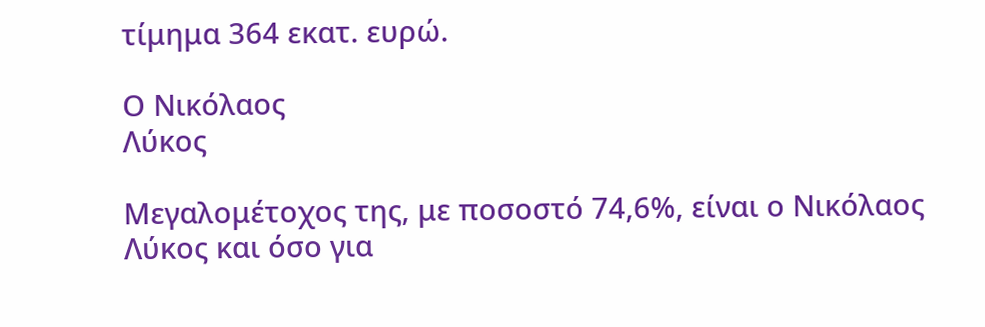τίμημα 364 εκατ. ευρώ.

Ο Νικόλαος
Λύκος

Μεγαλομέτοχος της, με ποσοστό 74,6%, είναι ο Νικόλαος Λύκος και όσο για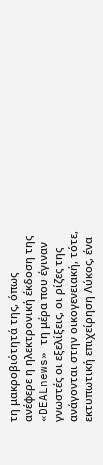τη μακροβιότητά της, όπως ανέφερε η ηλεκτρονική έκδοση της «DEALnews» τη μέρα που έγιναν γνωστές οι εξελίξεις, οι ρίζες της ανάγονται στην οικογενειακή, τότε, εκτυπωτική επιχείρηση Λύκος, ένα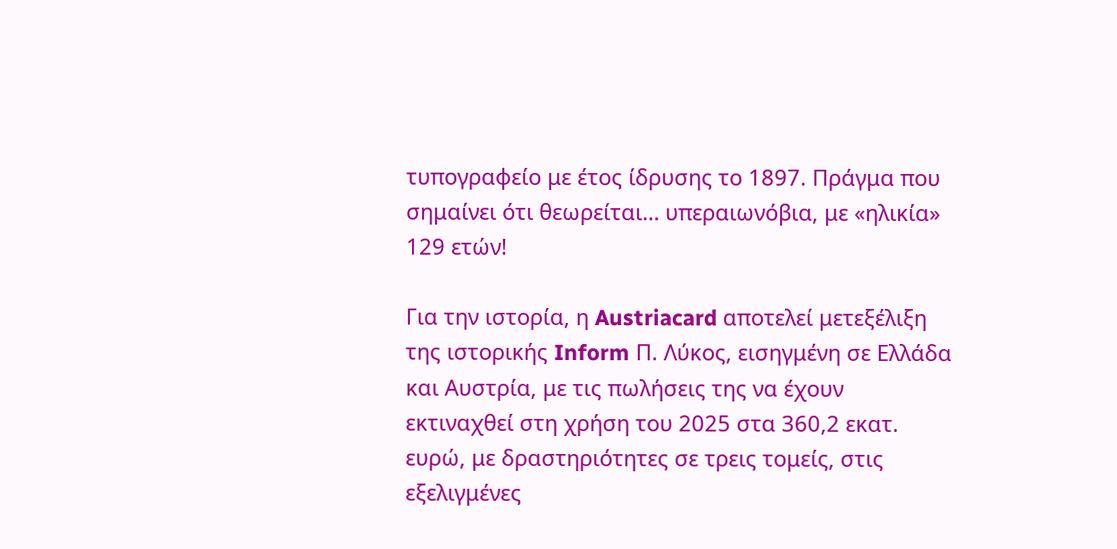τυπογραφείο με έτος ίδρυσης το 1897. Πράγμα που σημαίνει ότι θεωρείται… υπεραιωνόβια, με «ηλικία» 129 ετών!

Για την ιστορία, η Austriacard αποτελεί μετεξέλιξη της ιστορικής Inform Π. Λύκος, εισηγμένη σε Ελλάδα και Αυστρία, με τις πωλήσεις της να έχουν εκτιναχθεί στη χρήση του 2025 στα 360,2 εκατ. ευρώ, με δραστηριότητες σε τρεις τομείς, στις εξελιγμένες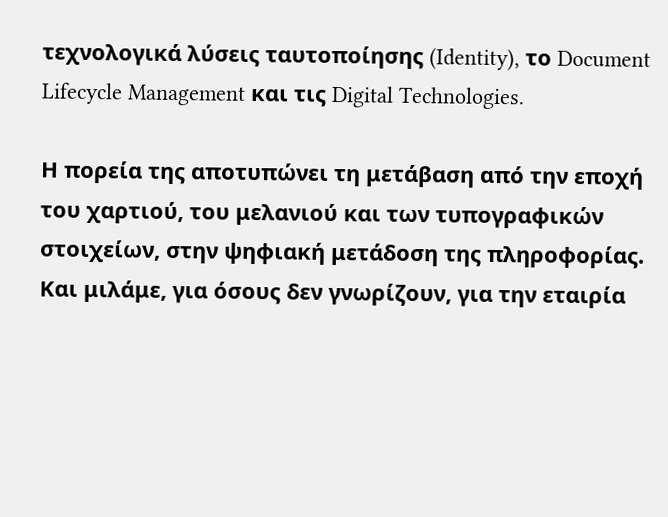τεχνολογικά λύσεις ταυτοποίησης (Identity), το Document Lifecycle Management και τις Digital Technologies.

Η πορεία της αποτυπώνει τη μετάβαση από την εποχή του χαρτιού, του μελανιού και των τυπογραφικών στοιχείων, στην ψηφιακή μετάδοση της πληροφορίας. Και μιλάμε, για όσους δεν γνωρίζουν, για την εταιρία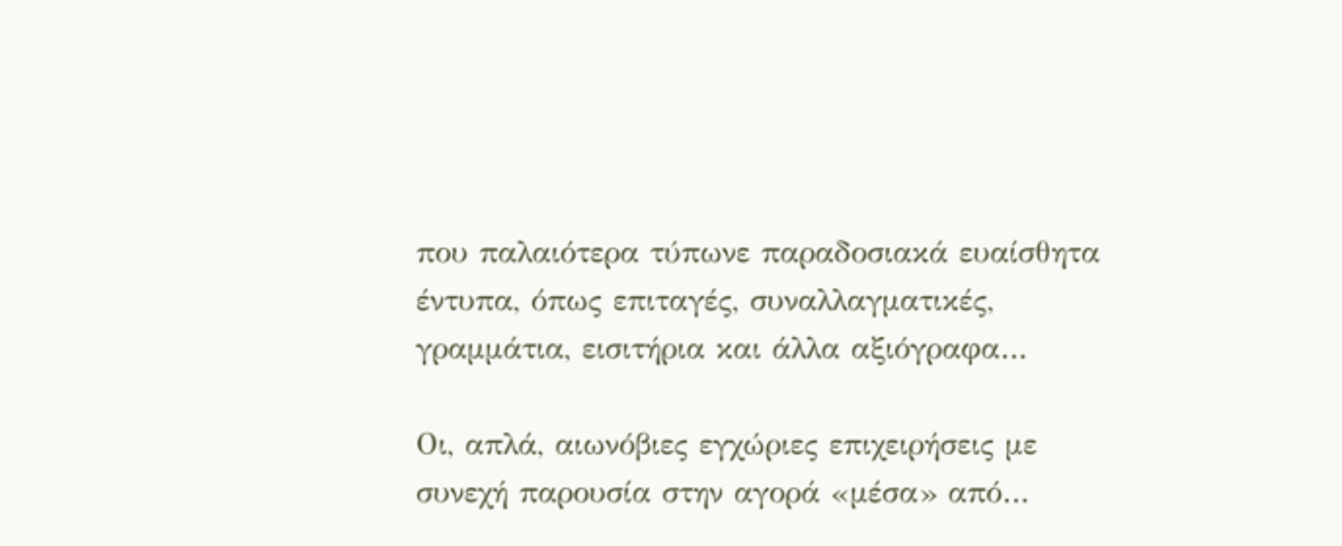που παλαιότερα τύπωνε παραδοσιακά ευαίσθητα έντυπα, όπως επιταγές, συναλλαγματικές, γραμμάτια, εισιτήρια και άλλα αξιόγραφα…

Οι, απλά, αιωνόβιες εγχώριες επιχειρήσεις με συνεχή παρουσία στην αγορά «μέσα» από…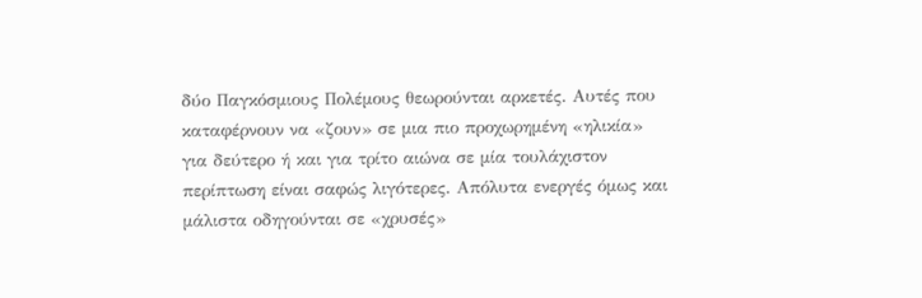δύο Παγκόσμιους Πολέμους θεωρούνται αρκετές. Αυτές που καταφέρνουν να «ζουν» σε μια πιο προχωρημένη «ηλικία» για δεύτερο ή και για τρίτο αιώνα σε μία τουλάχιστον περίπτωση είναι σαφώς λιγότερες. Απόλυτα ενεργές όμως και μάλιστα οδηγούνται σε «χρυσές»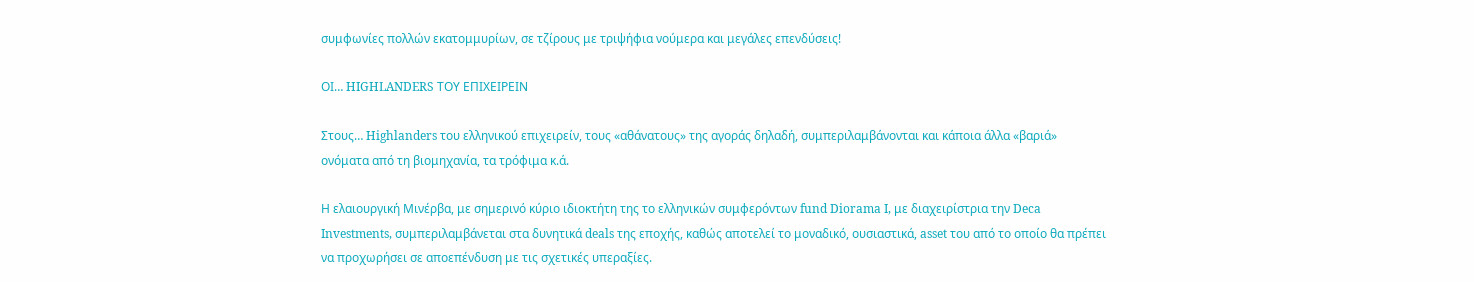συμφωνίες πολλών εκατομμυρίων, σε τζίρους με τριψήφια νούμερα και μεγάλες επενδύσεις!

ΟΙ… HIGHLANDERS ΤΟΥ ΕΠΙΧΕΙΡΕΙΝ

Στους… Highlanders του ελληνικού επιχειρείν, τους «αθάνατους» της αγοράς δηλαδή, συμπεριλαμβάνονται και κάποια άλλα «βαριά» ονόματα από τη βιομηχανία, τα τρόφιμα κ.ά.

Η ελαιουργική Μινέρβα, με σημερινό κύριο ιδιοκτήτη της το ελληνικών συμφερόντων fund Diorama I, με διαχειρίστρια την Deca Investments, συμπεριλαμβάνεται στα δυνητικά deals της εποχής, καθώς αποτελεί το μοναδικό, ουσιαστικά, asset του από το οποίο θα πρέπει να προχωρήσει σε αποεπένδυση με τις σχετικές υπεραξίες.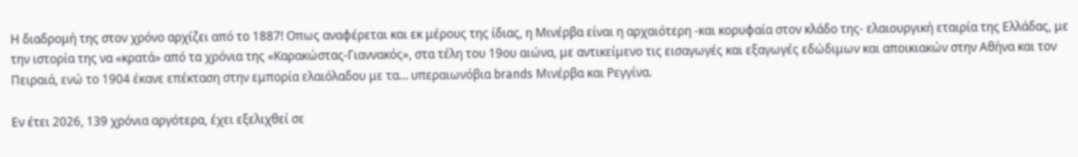Η διαδρομή της στον χρόνο αρχίζει από το 1887! Οπως αναφέρεται και εκ μέρους της ίδιας, η Μινέρβα είναι η αρχαιότερη -και κορυφαία στον κλάδο της- ελαιουργική εταιρία της Ελλάδας, με την ιστορία της να «κρατά» από τα χρόνια της «Καρακώστας-Γιαννακός», στα τέλη του 19ου αιώνα, με αντικείμενο τις εισαγωγές και εξαγωγές εδώδιμων και αποικιακών στην Αθήνα και τον Πειραιά, ενώ το 1904 έκανε επέκταση στην εμπορία ελαιόλαδου με τα… υπεραιωνόβια brands Μινέρβα και Ρεγγίνα.

Εν έτει 2026, 139 χρόνια αργότερα, έχει εξελιχθεί σε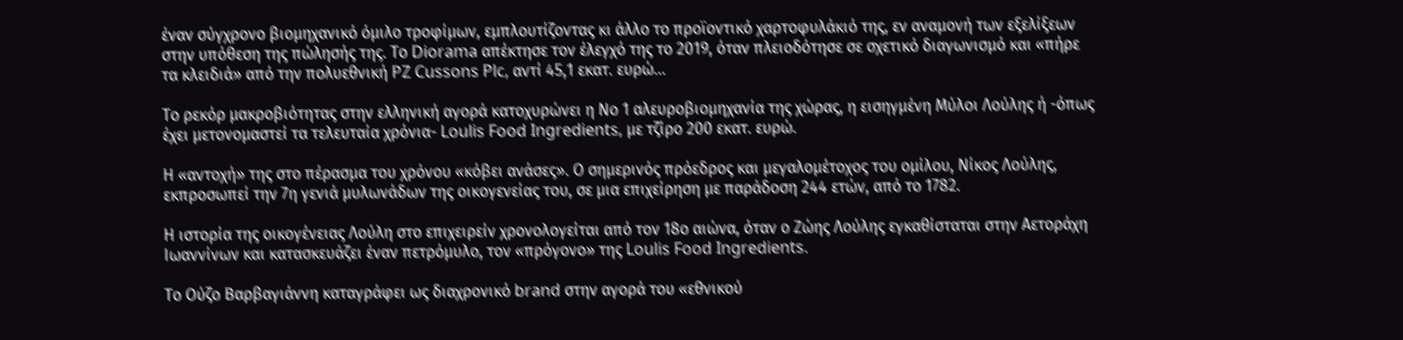έναν σύγχρονο βιομηχανικό όμιλο τροφίμων, εμπλουτίζοντας κι άλλο το προϊοντικό χαρτοφυλάκιό της, εν αναμονή των εξελίξεων στην υπόθεση της πώλησής της. Το Diorama απέκτησε τον έλεγχό της το 2019, όταν πλειοδότησε σε σχετικό διαγωνισμό και «πήρε τα κλειδιά» από την πολυεθνική PZ Cussons Plc, αντί 45,1 εκατ. ευρώ…

Το ρεκόρ μακροβιότητας στην ελληνική αγορά κατοχυρώνει η Νο 1 αλευροβιομηχανία της χώρας, η εισηγμένη Μύλοι Λούλης ή -όπως έχει μετονομαστεί τα τελευταία χρόνια- Loulis Food Ingredients, με τζίρο 200 εκατ. ευρώ.

Η «αντοχή» της στο πέρασμα του χρόνου «κόβει ανάσες». Ο σημερινός πρόεδρος και μεγαλομέτοχος του ομίλου, Νίκος Λούλης, εκπροσωπεί την 7η γενιά μυλωνάδων της οικογενείας του, σε μια επιχείρηση με παράδοση 244 ετών, από το 1782.

Η ιστορία της οικογένειας Λούλη στο επιχειρείν χρονολογείται από τον 18ο αιώνα, όταν ο Ζώης Λούλης εγκαθίσταται στην Αετοράχη Ιωαννίνων και κατασκευάζει έναν πετρόμυλο, τον «πρόγονο» της Loulis Food Ingredients.

Το Ούζο Βαρβαγιάννη καταγράφει ως διαχρονικό brand στην αγορά του «εθνικού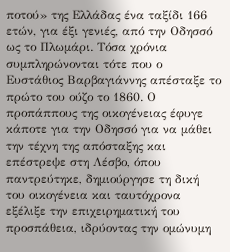ποτού» της Ελλάδας ένα ταξίδι 166 ετών, για έξι γενιές, από την Οδησσό ως το Πλωμάρι. Τόσα χρόνια συμπληρώνονται τότε που ο Ευστάθιος Βαρβαγιάννης απέσταξε το πρώτο του ούζο το 1860. Ο προπάππους της οικογένειας έφυγε κάποτε για την Οδησσό για να μάθει την τέχνη της απόσταξης και επέστρεψε στη Λέσβο, όπου παντρεύτηκε, δημιούργησε τη δική του οικογένεια και ταυτόχρονα εξέλιξε την επιχειρηματική του προσπάθεια, ιδρύοντας την ομώνυμη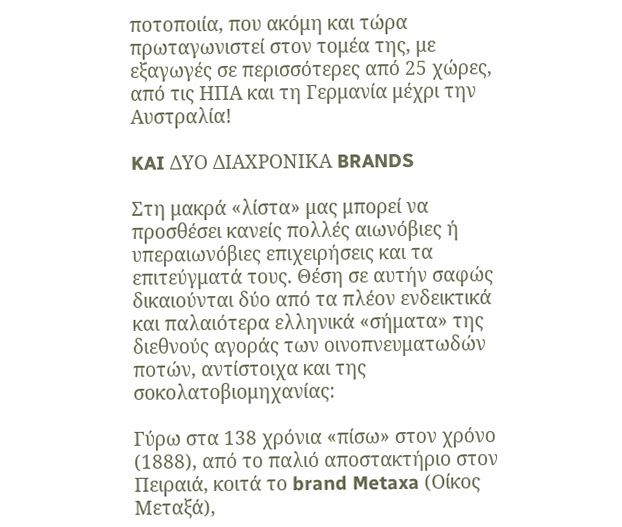ποτοποιία, που ακόμη και τώρα πρωταγωνιστεί στον τομέα της, με εξαγωγές σε περισσότερες από 25 χώρες, από τις ΗΠΑ και τη Γερμανία μέχρι την Αυστραλία!

KAI ΔΥΟ ΔΙΑΧΡΟΝΙΚΑ BRANDS

Στη μακρά «λίστα» μας μπορεί να προσθέσει κανείς πολλές αιωνόβιες ή υπεραιωνόβιες επιχειρήσεις και τα επιτεύγματά τους. Θέση σε αυτήν σαφώς δικαιούνται δύο από τα πλέον ενδεικτικά και παλαιότερα ελληνικά «σήματα» της διεθνούς αγοράς των οινοπνευματωδών ποτών, αντίστοιχα και της σοκολατοβιομηχανίας:

Γύρω στα 138 χρόνια «πίσω» στον χρόνο (1888), από το παλιό αποστακτήριο στον Πειραιά, κοιτά το brand Metaxa (Οίκος Μεταξά),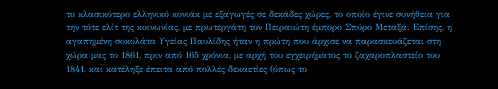το κλασικότερο ελληνικό κονιάκ με εξαγωγές σε δεκάδες χώρες, το οποίο έγινε συνήθεια για την τότε ελίτ της κοινωνίας, με πρωτεργάτη τον Πειραιώτη έμπορο Σπύρο Μεταξά. Επίσης, η αγαπημένη σοκολάτα Υγείας Παυλίδης ήταν η πρώτη που άρχισε να παρασκευάζεται στη χώρα μας το 1861, πριν από 165 χρόνια, με αρχή του εγχειρήματος το ζαχαροπλαστείο του 1841, και κατέληξε έπειτα από πολλές δεκαετίες (όπως το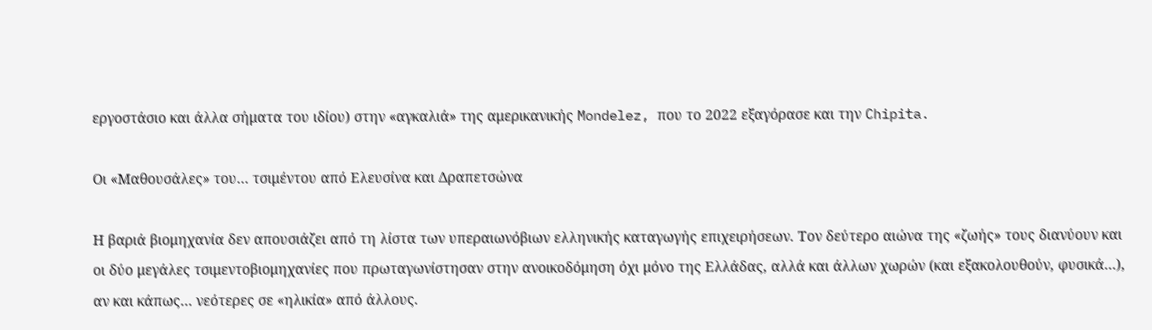εργοστάσιο και άλλα σήματα του ιδίου) στην «αγκαλιά» της αμερικανικής Mondelez, που το 2022 εξαγόρασε και την Chipita.

Οι «Μαθουσάλες» του… τσιμέντου από Ελευσίνα και Δραπετσώνα

Η βαριά βιομηχανία δεν απουσιάζει από τη λίστα των υπεραιωνόβιων ελληνικής καταγωγής επιχειρήσεων. Τον δεύτερο αιώνα της «ζωής» τους διανύουν και οι δύο μεγάλες τσιμεντοβιομηχανίες που πρωταγωνίστησαν στην ανοικοδόμηση όχι μόνο της Ελλάδας, αλλά και άλλων χωρών (και εξακολουθούν, φυσικά…), αν και κάπως… νεότερες σε «ηλικία» από άλλους.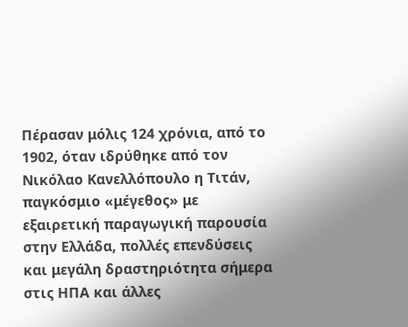Πέρασαν μόλις 124 χρόνια, από το 1902, όταν ιδρύθηκε από τον Νικόλαο Κανελλόπουλο η Τιτάν, παγκόσμιο «μέγεθος» με εξαιρετική παραγωγική παρουσία στην Ελλάδα, πολλές επενδύσεις και μεγάλη δραστηριότητα σήμερα στις ΗΠΑ και άλλες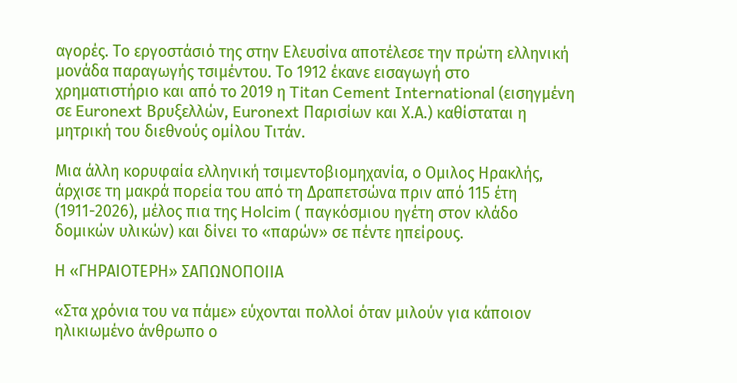αγορές. Το εργοστάσιό της στην Ελευσίνα αποτέλεσε την πρώτη ελληνική μονάδα παραγωγής τσιμέντου. Το 1912 έκανε εισαγωγή στο χρηματιστήριο και από το 2019 η Titan Cement International (εισηγμένη σε Euronext Βρυξελλών, Euronext Παρισίων και Χ.Α.) καθίσταται η μητρική του διεθνούς ομίλου Τιτάν.

Μια άλλη κορυφαία ελληνική τσιμεντοβιομηχανία, ο Ομιλος Ηρακλής, άρχισε τη μακρά πορεία του από τη Δραπετσώνα πριν από 115 έτη (1911-2026), μέλος πια της Holcim ( παγκόσμιου ηγέτη στον κλάδο δομικών υλικών) και δίνει το «παρών» σε πέντε ηπείρους.

Η «ΓΗΡΑΙΟΤΕΡΗ» ΣΑΠΩΝΟΠΟΙΙΑ

«Στα χρόνια του να πάμε» εύχονται πολλοί όταν μιλούν για κάποιον ηλικιωμένο άνθρωπο ο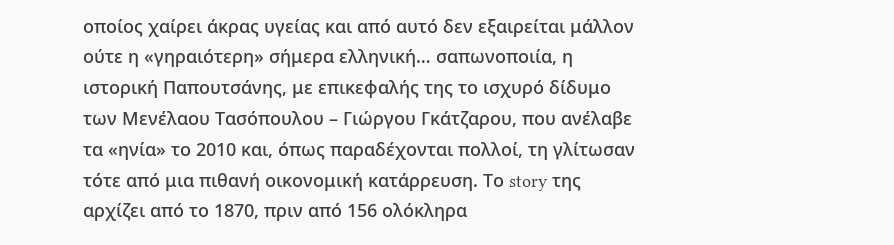οποίος χαίρει άκρας υγείας και από αυτό δεν εξαιρείται μάλλον ούτε η «γηραιότερη» σήμερα ελληνική… σαπωνοποιία, η ιστορική Παπουτσάνης, με επικεφαλής της το ισχυρό δίδυμο των Μενέλαου Τασόπουλου – Γιώργου Γκάτζαρου, που ανέλαβε τα «ηνία» το 2010 και, όπως παραδέχονται πολλοί, τη γλίτωσαν τότε από μια πιθανή οικονομική κατάρρευση. Το story της αρχίζει από το 1870, πριν από 156 ολόκληρα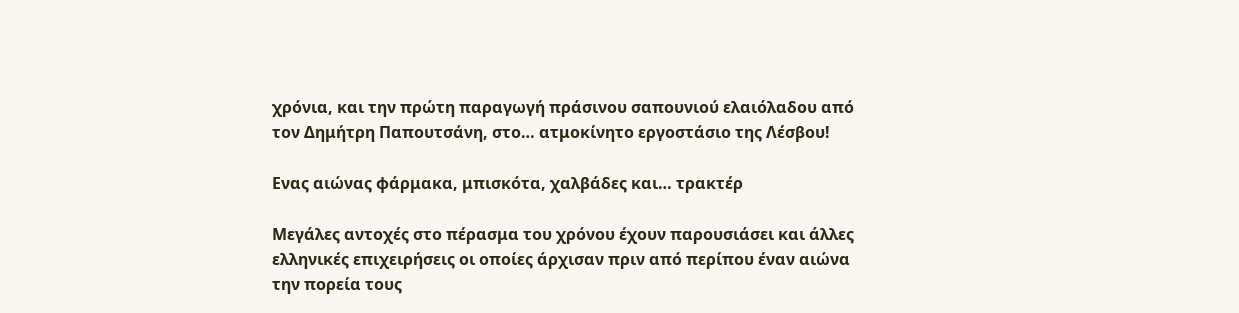χρόνια, και την πρώτη παραγωγή πράσινου σαπουνιού ελαιόλαδου από τον Δημήτρη Παπουτσάνη, στο… ατμοκίνητο εργοστάσιο της Λέσβου!

Ενας αιώνας φάρμακα, μπισκότα, χαλβάδες και… τρακτέρ

Μεγάλες αντοχές στο πέρασμα του χρόνου έχουν παρουσιάσει και άλλες ελληνικές επιχειρήσεις οι οποίες άρχισαν πριν από περίπου έναν αιώνα την πορεία τους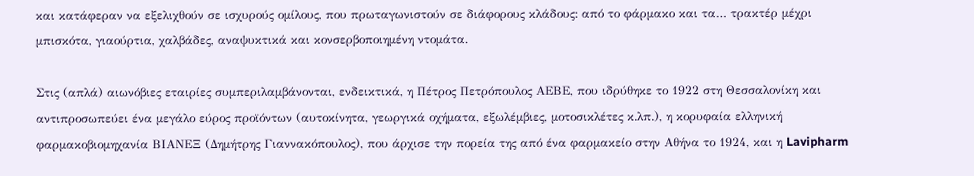και κατάφεραν να εξελιχθούν σε ισχυρούς ομίλους, που πρωταγωνιστούν σε διάφορους κλάδους: από το φάρμακο και τα… τρακτέρ μέχρι μπισκότα, γιαούρτια, χαλβάδες, αναψυκτικά και κονσερβοποιημένη ντομάτα.

Στις (απλά) αιωνόβιες εταιρίες συμπεριλαμβάνονται, ενδεικτικά, η Πέτρος Πετρόπουλος ΑΕΒΕ, που ιδρύθηκε το 1922 στη Θεσσαλονίκη και αντιπροσωπεύει ένα μεγάλο εύρος προϊόντων (αυτοκίνητα, γεωργικά οχήματα, εξωλέμβιες, μοτοσικλέτες κ.λπ.), η κορυφαία ελληνική φαρμακοβιομηχανία ΒΙΑΝΕΞ (Δημήτρης Γιαννακόπουλος), που άρχισε την πορεία της από ένα φαρμακείο στην Αθήνα το 1924, και η Lavipharm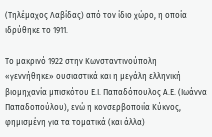(Τηλέμαχος Λαβίδας) από τον ίδιο χώρο, η οποία ιδρύθηκε το 1911.

Το μακρινό 1922 στην Κωνσταντινούπολη «γεννήθηκε» ουσιαστικά και η μεγάλη ελληνική βιομηχανία μπισκότου Ε.Ι. Παπαδόπουλος Α.Ε. (Ιωάννα Παπαδοπούλου), ενώ η κονσερβοποιία Κύκνος, φημισμένη για τα τοματικά (και άλλα)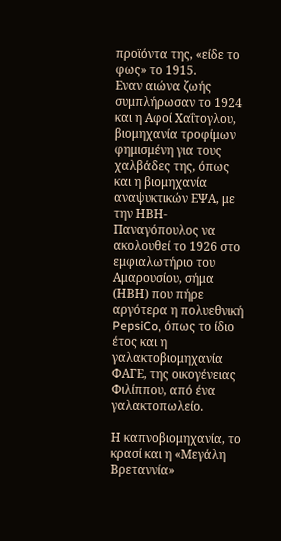προϊόντα της, «είδε το φως» το 1915.
Εναν αιώνα ζωής συμπλήρωσαν το 1924 και η Αφοί Χαΐτογλου, βιομηχανία τροφίμων φημισμένη για τους χαλβάδες της, όπως και η βιομηχανία αναψυκτικών ΕΨΑ, με την ΗΒΗ-Παναγόπουλος να ακολουθεί το 1926 στο εμφιαλωτήριο του Αμαρουσίου, σήμα (ΗΒΗ) που πήρε αργότερα η πολυεθνική PepsiCo, όπως το ίδιο έτος και η γαλακτοβιομηχανία ΦΑΓΕ, της οικογένειας Φιλίππου, από ένα γαλακτοπωλείο.

Η καπνοβιομηχανία, το κρασί και η «Μεγάλη Βρεταννία»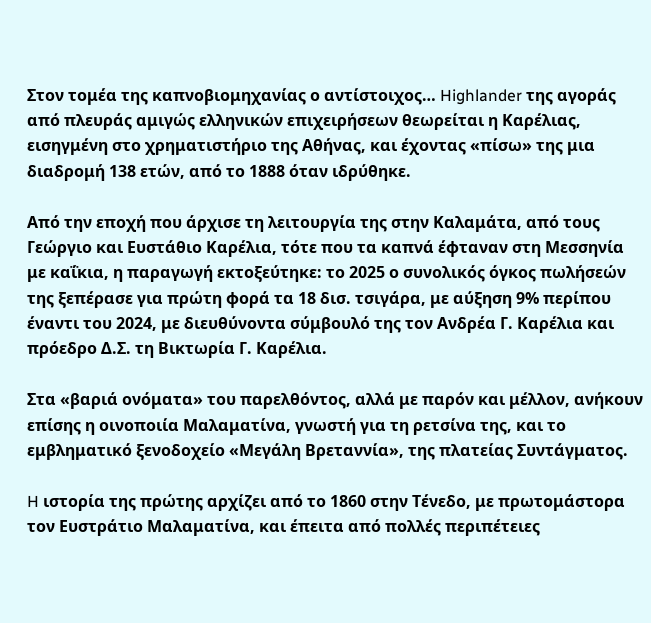Στον τομέα της καπνοβιομηχανίας ο αντίστοιχος… Highlander της αγοράς από πλευράς αμιγώς ελληνικών επιχειρήσεων θεωρείται η Καρέλιας, εισηγμένη στο χρηματιστήριο της Αθήνας, και έχοντας «πίσω» της μια διαδρομή 138 ετών, από το 1888 όταν ιδρύθηκε.

Από την εποχή που άρχισε τη λειτουργία της στην Καλαμάτα, από τους Γεώργιο και Ευστάθιο Καρέλια, τότε που τα καπνά έφταναν στη Μεσσηνία με καΐκια, η παραγωγή εκτοξεύτηκε: το 2025 ο συνολικός όγκος πωλήσεών της ξεπέρασε για πρώτη φορά τα 18 δισ. τσιγάρα, με αύξηση 9% περίπου έναντι του 2024, με διευθύνοντα σύμβουλό της τον Ανδρέα Γ. Καρέλια και πρόεδρο Δ.Σ. τη Βικτωρία Γ. Καρέλια.

Στα «βαριά ονόματα» του παρελθόντος, αλλά με παρόν και μέλλον, ανήκουν επίσης η οινοποιία Μαλαματίνα, γνωστή για τη ρετσίνα της, και το εμβληματικό ξενοδοχείο «Μεγάλη Βρεταννία», της πλατείας Συντάγματος.

H ιστορία της πρώτης αρχίζει από το 1860 στην Τένεδο, με πρωτομάστορα τον Ευστράτιο Μαλαματίνα, και έπειτα από πολλές περιπέτειες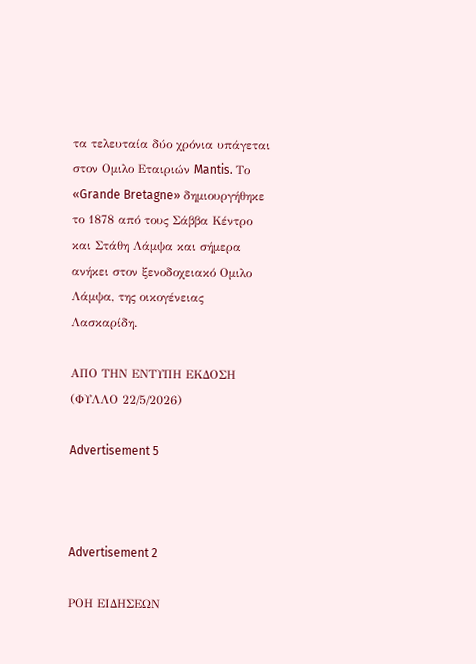τα τελευταία δύο χρόνια υπάγεται στον Ομιλο Εταιριών Mantis. Το «Grande Bretagne» δημιουργήθηκε το 1878 από τους Σάββα Κέντρο και Στάθη Λάμψα και σήμερα ανήκει στον ξενοδοχειακό Ομιλο Λάμψα, της οικογένειας Λασκαρίδη.

ΑΠΟ ΤΗΝ ΕΝΤΥΠΗ ΕΚΔΟΣΗ (ΦΥΛΛΟ 22/5/2026)

Advertisement 5



Advertisement 2

ΡΟΗ ΕΙΔΗΣΕΩΝ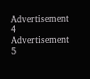Advertisement 4
Advertisement 5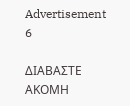Advertisement 6

ΔΙΑΒΑΣΤΕ ΑΚΟΜΗ